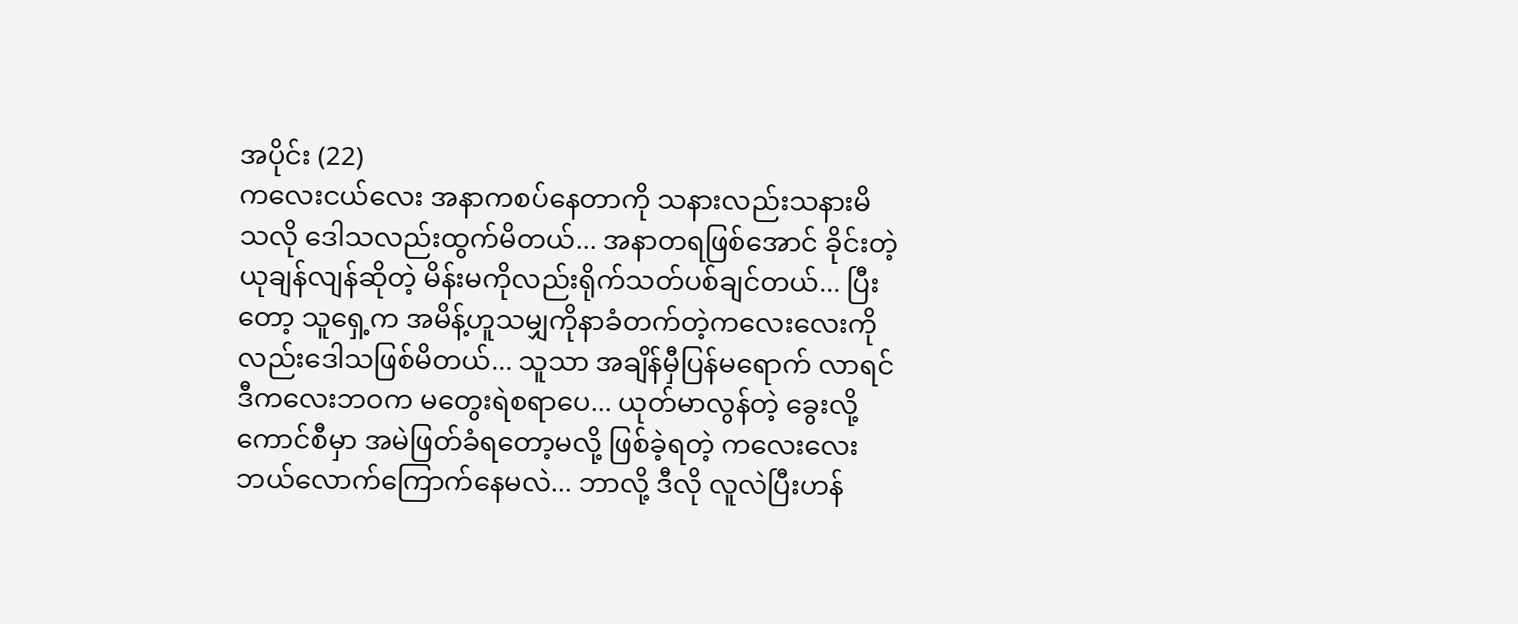အပိုင်း (22)
ကလေးငယ်လေး အနာကစပ်နေတာကို သနားလည်းသနားမိသလို ဒေါသလည်းထွက်မိတယ်... အနာတရဖြစ်အောင် ခိုင်းတဲ့ ယုချန်လျန်ဆိုတဲ့ မိန်းမကိုလည်းရိုက်သတ်ပစ်ချင်တယ်... ပြီးတော့ သူရှေ့က အမိန့်ဟူသမျှကိုနာခံတက်တဲ့ကလေးလေးကိုလည်းဒေါသဖြစ်မိတယ်... သူသာ အချိန်မှီပြန်မရောက် လာရင် ဒီကလေးဘဝက မတွေးရဲစရာပေ... ယုတ်မာလွန်တဲ့ ခွေးလို့ကောင်စီမှာ အမဲဖြတ်ခံရတော့မလို့ ဖြစ်ခဲ့ရတဲ့ ကလေးလေး ဘယ်လောက်ကြောက်နေမလဲ... ဘာလို့ ဒီလို လူလဲပြီးဟန်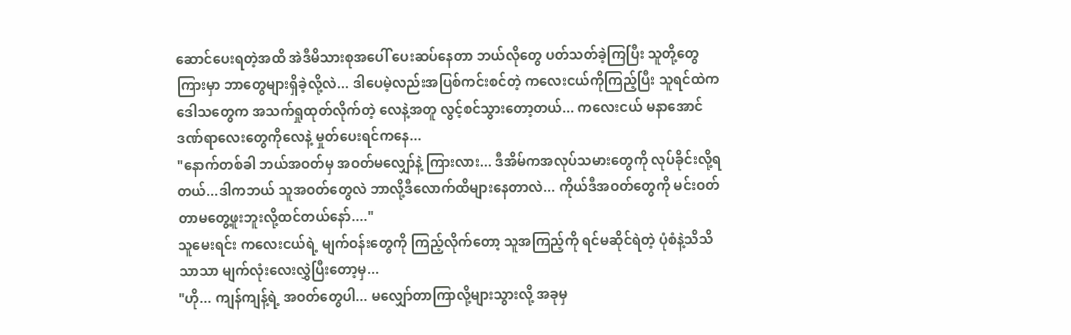ဆောင်ပေးရတဲ့အထိ အဲဒီမိသားစုအပေါ် ပေးဆပ်နေတာ ဘယ်လိုတွေ ပတ်သတ်ခဲ့ကြပြီး သူတို့တွေကြားမှာ ဘာတွေများရှိခဲ့လို့လဲ... ဒါပေမဲ့လည်းအပြစ်ကင်းစင်တဲ့ ကလေးငယ်ကိုကြည့်ပြီး သူရင်ထဲက ဒေါသတွေက အသက်ရှုထုတ်လိုက်တဲ့ လေနဲ့အတူ လွင့်စင်သွားတော့တယ်... ကလေးငယ် မနာအောင် ဒဏ်ရာလေးတွေကိုလေနဲ့ မှုတ်ပေးရင်ကနေ...
"နောက်တစ်ခါ ဘယ်အဝတ်မှ အဝတ်မလျှော်နဲ့ ကြားလား... ဒီအိမ်ကအလုပ်သမားတွေကို လုပ်ခိုင်းလို့ရတယ်...ဒါကဘယ် သူအဝတ်တွေလဲ ဘာလို့ဒီလောက်ထိများနေတာလဲ... ကိုယ်ဒီအဝတ်တွေကို မင်းဝတ်တာမတွေ့ဖူးဘူးလို့ထင်တယ်နော်...."
သူမေးရင်း ကလေးငယ်ရဲ့ မျက်ဝန်းတွေကို ကြည့်လိုက်တော့ သူအကြည့်ကို ရင်မဆိုင်ရဲတဲ့ ပုံစံနဲ့သိသိသာသာ မျက်လုံးလေးလွှဲပြီးတော့မှ...
"ဟို... ကျန်ကျန့်ရဲ့ အဝတ်တွေပါ... မလျှော်တာကြာလို့များသွားလို့ အခုမှ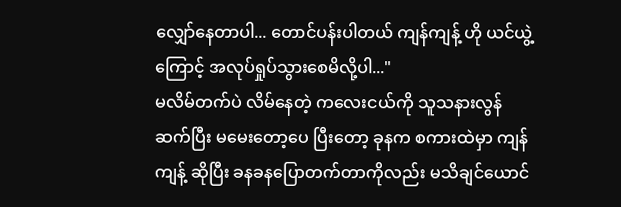လျှော်နေတာပါ... တောင်ပန်းပါတယ် ကျန်ကျန့် ဟို ယင်ယွဲ့ကြောင့် အလုပ်ရှုပ်သွားစေမိလို့ပါ..."
မလိမ်တက်ပဲ လိမ်နေတဲ့ ကလေးငယ်ကို သူသနားလွန် ဆက်ပြီး မမေးတော့ပေ ပြီးတော့ ခုနက စကားထဲမှာ ကျန်ကျန့် ဆိုပြီး ခနခနပြောတက်တာကိုလည်း မသိချင်ယောင်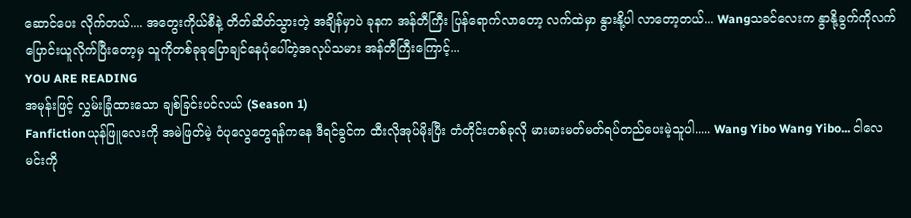ဆောင်ပေး လိုက်တယ်.... အတွေးကိုယ်စီနဲ့ တိတ်ဆိတ်သွားတဲ့ အချိန်မှာပဲ ခုနက အန်တီကြီး ပြန်ရောက်လာတော့ လက်ထဲမှာ နွားနို့ပါ လာတော့တယ်... Wangသခင်လေးက နွာနို့ခွက်ကိုလက်ပြောင်းယူလိုက်ပြီးတော့မှ သူကိုတစ်ခုခုပြောချင်နေပုံပေါ်တဲ့အလုပ်သမား အန်တီကြီးကြောင့်...
YOU ARE READING
အမုန်းဖြင့် လွှမ်းခြုံထားသော ချစ်ခြင်းပင်လယ် (Season 1)
Fanfictionယုန်ဖြူလေးကို အမဲဖြတ်မဲ့ ဝံပုလွေတွေရန်ကနေ ဒီရင်ခွင်က ထီးလိုအုပ်မိုးပြီး တံတိုင်းတစ်ခုလို မားမားမတ်မတ်ရပ်တည်ပေးမဲ့သူပါ..... Wang Yibo Wang Yibo... ငါလေ မင်းကို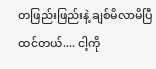တဖြည်းဖြည်းနဲ့ ချစ်မိလာမိပြီထင်တယ်.... ငါ့ကို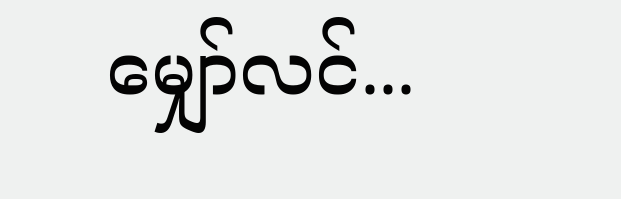မျှော်လင်...